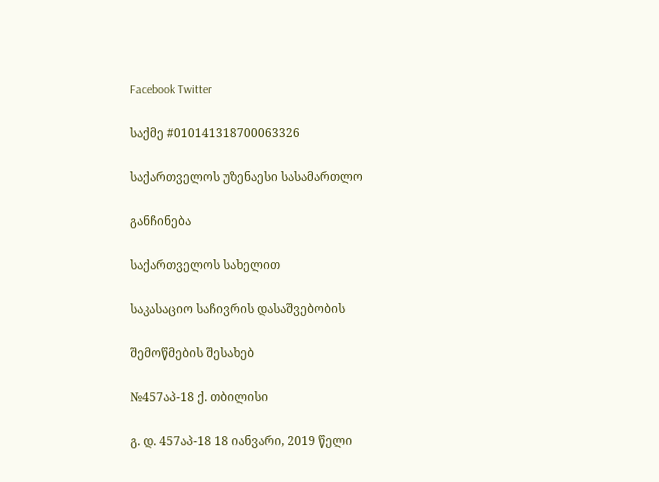Facebook Twitter

საქმე #010141318700063326

საქართველოს უზენაესი სასამართლო

განჩინება

საქართველოს სახელით

საკასაციო საჩივრის დასაშვებობის

შემოწმების შესახებ

№457აპ-18 ქ. თბილისი

გ. დ. 457აპ-18 18 იანვარი, 2019 წელი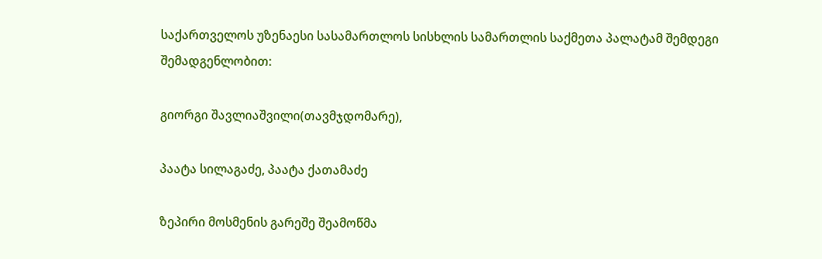საქართველოს უზენაესი სასამართლოს სისხლის სამართლის საქმეთა პალატამ შემდეგი შემადგენლობით:

გიორგი შავლიაშვილი(თავმჯდომარე),

პაატა სილაგაძე, პაატა ქათამაძე

ზეპირი მოსმენის გარეშე შეამოწმა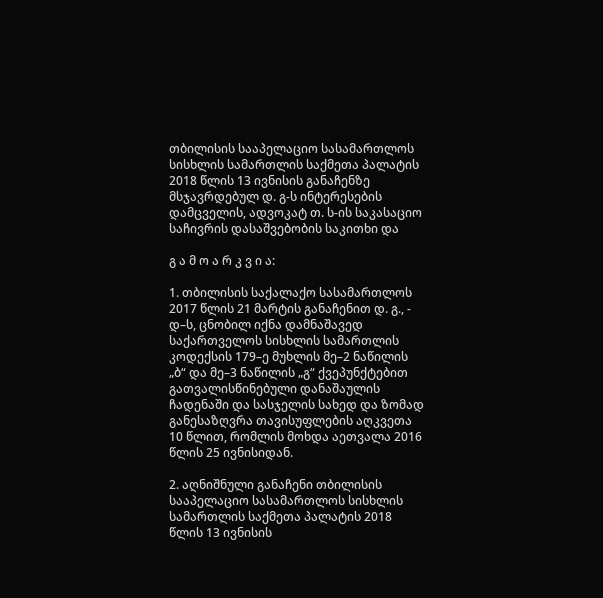თბილისის სააპელაციო სასამართლოს სისხლის სამართლის საქმეთა პალატის 2018 წლის 13 ივნისის განაჩენზე მსჯავრდებულ დ. გ-ს ინტერესების დამცველის, ადვოკატ თ. ს-ის საკასაციო საჩივრის დასაშვებობის საკითხი და

გ ა მ ო ა რ კ ვ ი ა:

1. თბილისის საქალაქო სასამართლოს 2017 წლის 21 მარტის განაჩენით დ. გ., - დ–ს, ცნობილ იქნა დამნაშავედ საქართველოს სისხლის სამართლის კოდექსის 179–ე მუხლის მე–2 ნაწილის „ბ“ და მე–3 ნაწილის „გ“ ქვეპუნქტებით გათვალისწინებული დანაშაულის ჩადენაში და სასჯელის სახედ და ზომად განესაზღვრა თავისუფლების აღკვეთა 10 წლით, რომლის მოხდა აეთვალა 2016 წლის 25 ივნისიდან.

2. აღნიშნული განაჩენი თბილისის სააპელაციო სასამართლოს სისხლის სამართლის საქმეთა პალატის 2018 წლის 13 ივნისის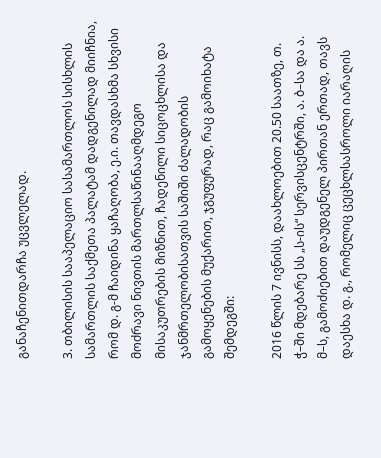განაჩენითდარჩა უცვლელად.

3. თბილისის სააპელაციო სასამართლოს სისხლის სამართლის საქმეთა პალატამ დადგენილად მიიჩნია, რომ დ. გ-მ ჩაიდინა ყაჩაღობა, ე.ი. თავდასხმა სხვისი მოძრავი ნივთის მართლსაწინააღმდეგო მისაკუთრების მიზნით, ჩადენილი სიცოცხლისა და ჯანმრთელობისათვის საშიში ძალადობის გამოყენების მუქარით, ჯგუფურად, რაც გამოიხატა შემდეგში:

2016 წლის 7 ივნისს, დაახლოებით 20.50 საათზე, თ. ჭ–ში მდებარე სს „ს-ის“ სერვისცენტრში, ა. ბ–სა და ა. მ–ს, გამოძიებით დაუდგენელ პირთან ერთად, თავს დაესხა დ. გ., რომელიც ცეცხლსასროლი იარაღის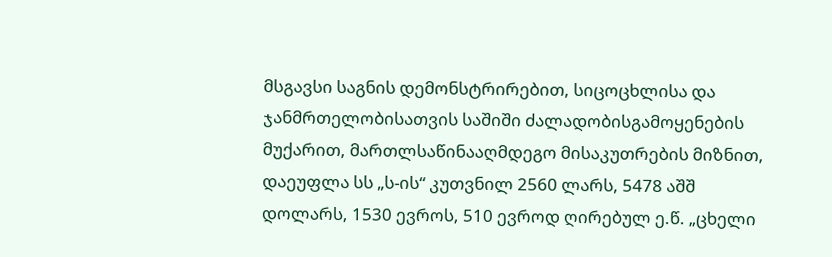მსგავსი საგნის დემონსტრირებით, სიცოცხლისა და ჯანმრთელობისათვის საშიში ძალადობისგამოყენების მუქარით, მართლსაწინააღმდეგო მისაკუთრების მიზნით, დაეუფლა სს „ს-ის“ კუთვნილ 2560 ლარს, 5478 აშშ დოლარს, 1530 ევროს, 510 ევროდ ღირებულ ე.წ. „ცხელი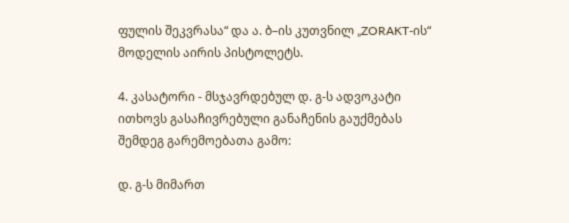ფულის შეკვრასა“ და ა. ბ–ის კუთვნილ „ZORAKT-ის“ მოდელის აირის პისტოლეტს.

4. კასატორი - მსჯავრდებულ დ. გ-ს ადვოკატი ითხოვს გასაჩივრებული განაჩენის გაუქმებას შემდეგ გარემოებათა გამო:

დ. გ-ს მიმართ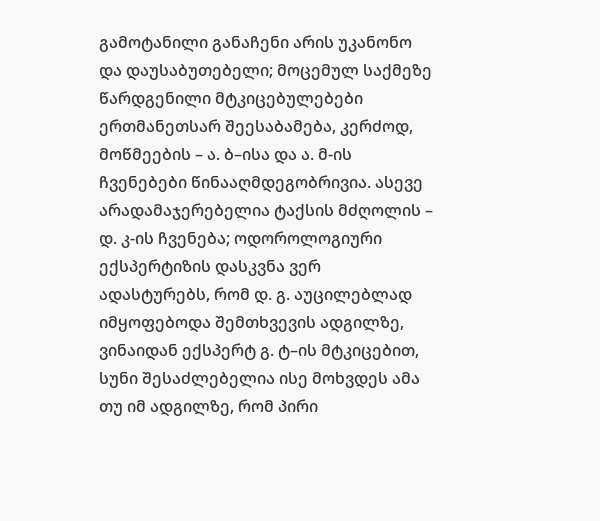გამოტანილი განაჩენი არის უკანონო და დაუსაბუთებელი; მოცემულ საქმეზე წარდგენილი მტკიცებულებები ერთმანეთსარ შეესაბამება, კერძოდ, მოწმეების – ა. ბ–ისა და ა. მ-ის ჩვენებები წინააღმდეგობრივია. ასევე არადამაჯერებელია ტაქსის მძღოლის – დ. კ-ის ჩვენება; ოდოროლოგიური ექსპერტიზის დასკვნა ვერ ადასტურებს, რომ დ. გ. აუცილებლად იმყოფებოდა შემთხვევის ადგილზე, ვინაიდან ექსპერტ გ. ტ–ის მტკიცებით, სუნი შესაძლებელია ისე მოხვდეს ამა თუ იმ ადგილზე, რომ პირი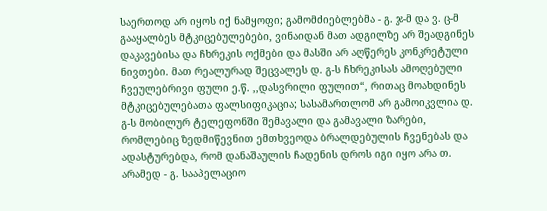საერთოდ არ იყოს იქ ნამყოფი; გამომძიებლებმა - გ. ჯ-მ და ვ. ც-მ გააყალბეს მტკიცებულებები, ვინაიდან მათ ადგილზე არ შეადგინეს დაკავებისა და ჩხრეკის ოქმები და მასში არ აღწერეს კონკრეტული ნივთები. მათ რეალურად შეცვალეს დ. გ-ს ჩხრეკისას ამოღებული ჩვეულებრივი ფული ე.წ. ,,დასვრილი ფულით“, რითაც მოახდინეს მტკიცებულებათა ფალსიფიკაცია; სასამართლომ არ გამოიკვლია დ. გ-ს მობილურ ტელეფონში შემავალი და გამავალი ზარები, რომლებიც ზედმიწევნით ემთხვეოდა ბრალდებულის ჩვენებას და ადასტურებდა, რომ დანაშაულის ჩადენის დროს იგი იყო არა თ. არამედ - გ. სააპელაციო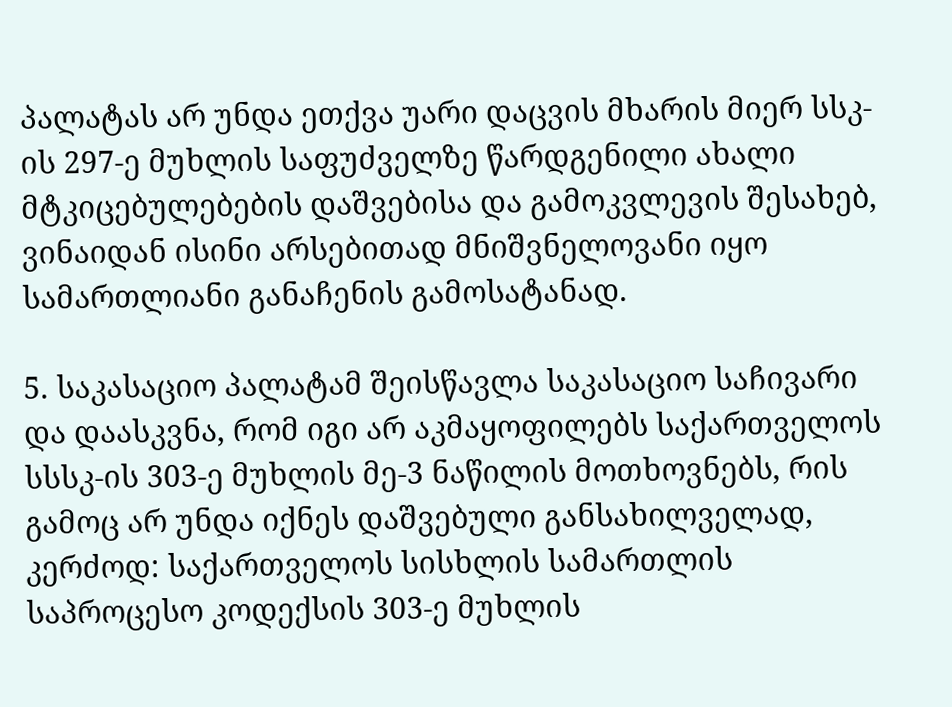პალატას არ უნდა ეთქვა უარი დაცვის მხარის მიერ სსკ-ის 297-ე მუხლის საფუძველზე წარდგენილი ახალი მტკიცებულებების დაშვებისა და გამოკვლევის შესახებ, ვინაიდან ისინი არსებითად მნიშვნელოვანი იყო სამართლიანი განაჩენის გამოსატანად.

5. საკასაციო პალატამ შეისწავლა საკასაციო საჩივარი და დაასკვნა, რომ იგი არ აკმაყოფილებს საქართველოს სსსკ-ის 303-ე მუხლის მე-3 ნაწილის მოთხოვნებს, რის გამოც არ უნდა იქნეს დაშვებული განსახილველად, კერძოდ: საქართველოს სისხლის სამართლის საპროცესო კოდექსის 303-ე მუხლის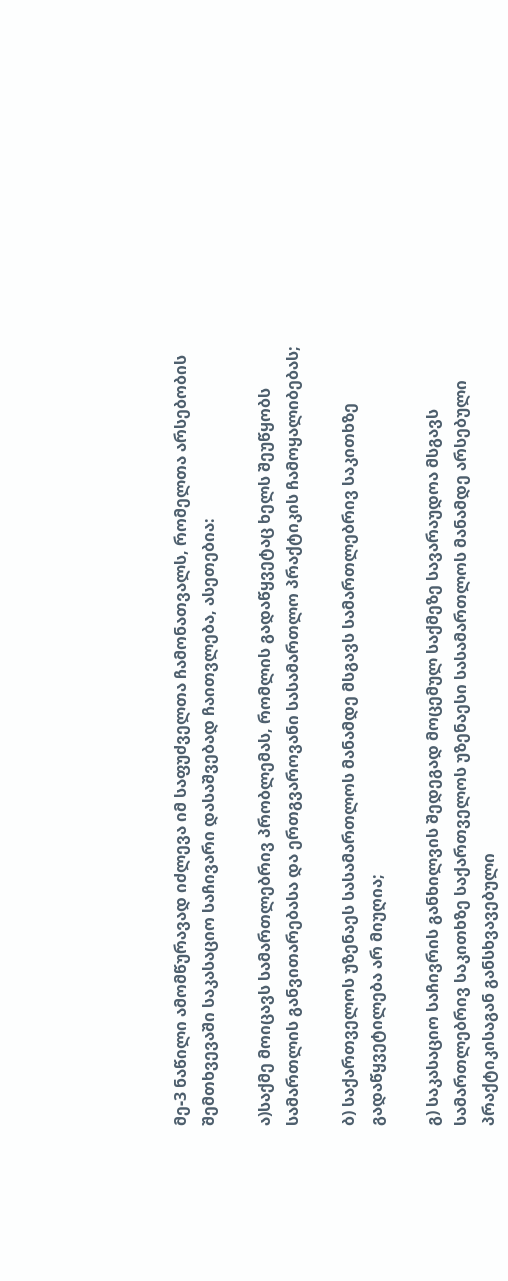მე-3 ნაწილი ამომწურავად იძლევა იმ საფუძველთა ჩამონათვალს, რომელთა არსებობის შემთხვევაში საკასაციო საჩივარი დასაშვებად ჩაითვლება, ასეთებია:

ა)საქმე მოიცავს სამართლებრივ პრობლემას, რომლის გადაწყვეტაც ხელს შეუწყობს სამართლის განვითარებასა და ერთგვაროვანი სასამართლო პრაქტიკის ჩამოყალიბებას;

ბ) საქართველოს უზენაეს სასამართლოს მანამდე მსგავს სამართლებრივ საკითხზე გადაწყვეტილება არ მიუღია;

გ) საკასაციო საჩივრის განხილვის შედეგად მოცემულ საქმეზე სავარაუდოა მსგავს სამართლებრივ საკითხზე საქართველოს უზენაესი სასამართლოს მანამდე არსებული პრაქტიკისაგან განსხვავებული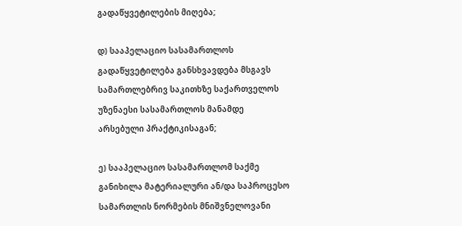გადაწყვეტილების მიღება;

დ) სააპელაციო სასამართლოს გადაწყვეტილება განსხვავდება მსგავს სამართლებრივ საკითხზე საქართველოს უზენაესი სასამართლოს მანამდე არსებული პრაქტიკისაგან;

ე) სააპელაციო სასამართლომ საქმე განიხილა მატერიალური ან/და საპროცესო სამართლის ნორმების მნიშვნელოვანი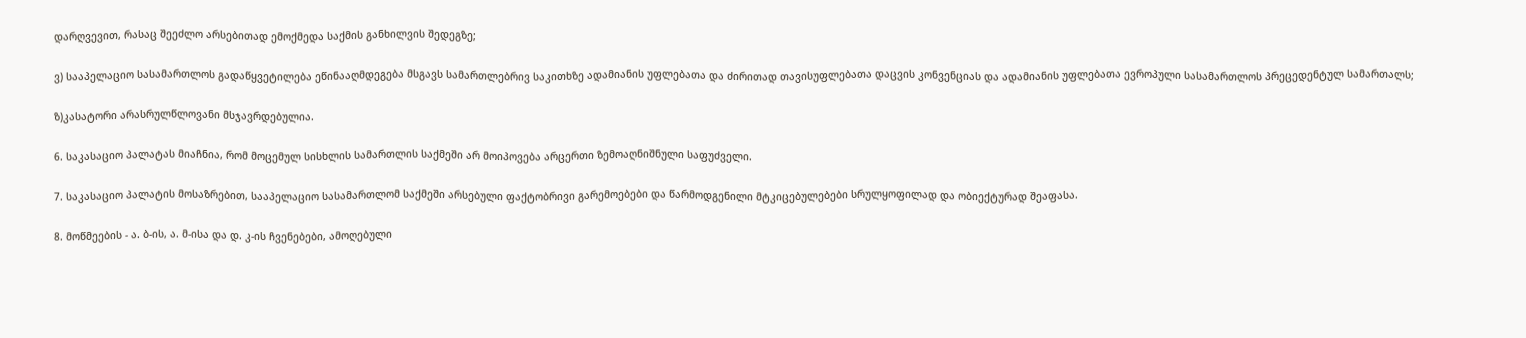დარღვევით, რასაც შეეძლო არსებითად ემოქმედა საქმის განხილვის შედეგზე;

ვ) სააპელაციო სასამართლოს გადაწყვეტილება ეწინააღმდეგება მსგავს სამართლებრივ საკითხზე ადამიანის უფლებათა და ძირითად თავისუფლებათა დაცვის კონვენციას და ადამიანის უფლებათა ევროპული სასამართლოს პრეცედენტულ სამართალს;

ზ)კასატორი არასრულწლოვანი მსჯავრდებულია.

6. საკასაციო პალატას მიაჩნია, რომ მოცემულ სისხლის სამართლის საქმეში არ მოიპოვება არცერთი ზემოაღნიშნული საფუძველი.

7. საკასაციო პალატის მოსაზრებით, სააპელაციო სასამართლომ საქმეში არსებული ფაქტობრივი გარემოებები და წარმოდგენილი მტკიცებულებები სრულყოფილად და ობიექტურად შეაფასა.

8. მოწმეების - ა. ბ-ის, ა. მ-ისა და დ. კ-ის ჩვენებები, ამოღებული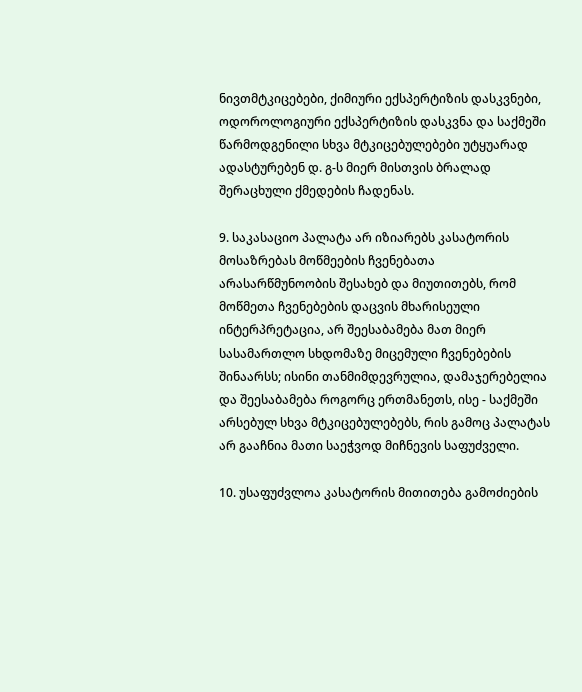ნივთმტკიცებები, ქიმიური ექსპერტიზის დასკვნები, ოდოროლოგიური ექსპერტიზის დასკვნა და საქმეში წარმოდგენილი სხვა მტკიცებულებები უტყუარად ადასტურებენ დ. გ-ს მიერ მისთვის ბრალად შერაცხული ქმედების ჩადენას.

9. საკასაციო პალატა არ იზიარებს კასატორის მოსაზრებას მოწმეების ჩვენებათა არასარწმუნოობის შესახებ და მიუთითებს, რომ მოწმეთა ჩვენებების დაცვის მხარისეული ინტერპრეტაცია, არ შეესაბამება მათ მიერ სასამართლო სხდომაზე მიცემული ჩვენებების შინაარსს; ისინი თანმიმდევრულია, დამაჯერებელია და შეესაბამება როგორც ერთმანეთს, ისე - საქმეში არსებულ სხვა მტკიცებულებებს, რის გამოც პალატას არ გააჩნია მათი საეჭვოდ მიჩნევის საფუძველი.

10. უსაფუძვლოა კასატორის მითითება გამოძიების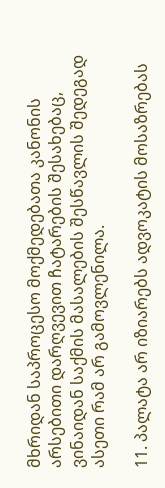მხრიდან საპროცესო მოქმედებათა კანონის არსებითი დარღვევით ჩატარების შესახებაც, ვინაიდან საქმის მასალების შესწავლის შედეგად ასეთი რამ არ გამოვლენილა.

11. პალატა არ იზიარებს ადვოკატის მოსაზრებას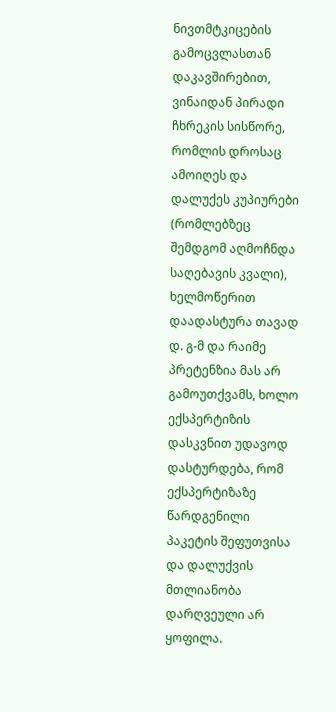ნივთმტკიცების გამოცვლასთან დაკავშირებით, ვინაიდან პირადი ჩხრეკის სისწორე, რომლის დროსაც ამოიღეს და დალუქეს კუპიურები (რომლებზეც შემდგომ აღმოჩნდა საღებავის კვალი), ხელმოწერით დაადასტურა თავად დ. გ-მ და რაიმე პრეტენზია მას არ გამოუთქვამს, ხოლო ექსპერტიზის დასკვნით უდავოდ დასტურდება, რომ ექსპერტიზაზე წარდგენილი პაკეტის შეფუთვისა და დალუქვის მთლიანობა დარღვეული არ ყოფილა.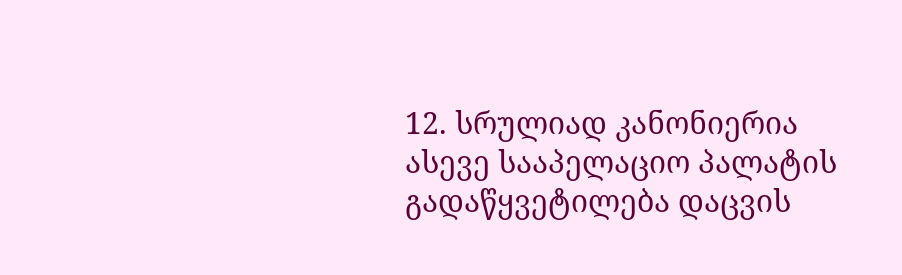12. სრულიად კანონიერია ასევე სააპელაციო პალატის გადაწყვეტილება დაცვის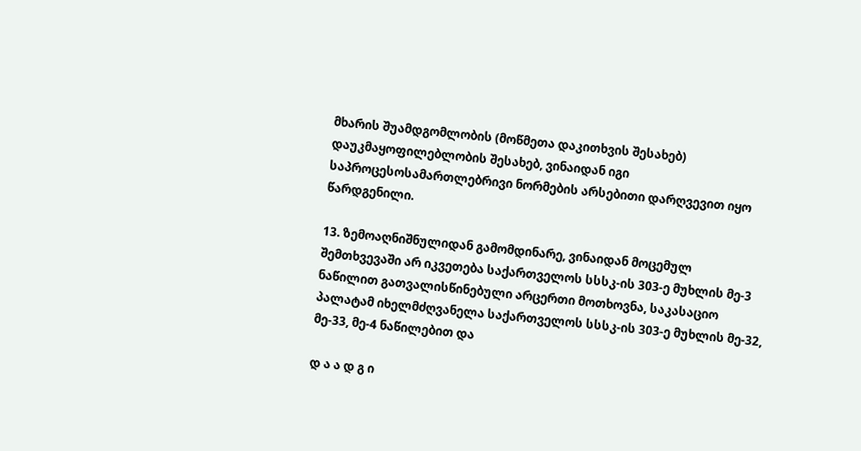მხარის შუამდგომლობის (მოწმეთა დაკითხვის შესახებ) დაუკმაყოფილებლობის შესახებ, ვინაიდან იგი საპროცესოსამართლებრივი ნორმების არსებითი დარღვევით იყო წარდგენილი.

13. ზემოაღნიშნულიდან გამომდინარე, ვინაიდან მოცემულ შემთხვევაში არ იკვეთება საქართველოს სსსკ-ის 303-ე მუხლის მე-3 ნაწილით გათვალისწინებული არცერთი მოთხოვნა, საკასაციო პალატამ იხელმძღვანელა საქართველოს სსსკ-ის 303-ე მუხლის მე-32, მე-33, მე-4 ნაწილებით და

დ ა ა დ გ ი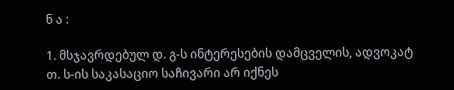ნ ა :

1. მსჯავრდებულ დ. გ-ს ინტერესების დამცველის, ადვოკატ თ. ს-ის საკასაციო საჩივარი არ იქნეს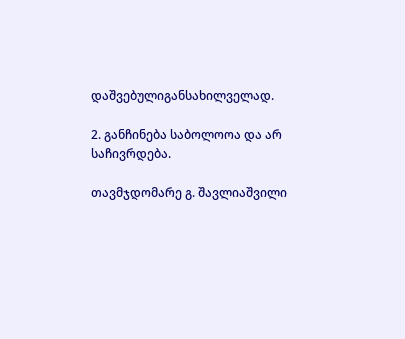დაშვებულიგანსახილველად.

2. განჩინება საბოლოოა და არ საჩივრდება.

თავმჯდომარე გ. შავლიაშვილი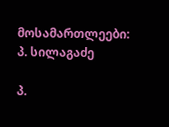მოსამართლეები: პ. სილაგაძე

პ.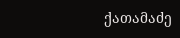ქათამაძე